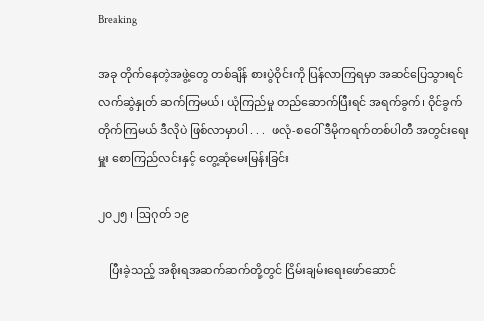Breaking

အခု တိုက်နေတဲ့အဖွဲ့တွေ တစ်ချိန် စားပွဲဝိုင်းကို ပြန်လာကြရမှာ အဆင်ပြေသွားရင် လက်ဆွဲနှုတ် ဆက်ကြမယ်၊ ယုံကြည်မှု တည်ဆောက်ပြီးရင် အရက်ခွက်၊ ဝိုင်ခွက်တိုက်ကြမယ် ဒီလိုပဲ ဖြစ်လာမှာပါ . . .  ဖလုံ-စဝေါ် ဒီမိုကရက်တစ်ပါတီ အတွင်းရေးမှူး စောကြည်လင်းနှင့် တွေ့ဆုံမေးမြန်းခြင်း

၂၀၂၅ ၊ ဩဂုတ် ၁၉

    ပြီးခဲ့သည့် အစိုးရအဆက်ဆက်တို့တွင် ငြိမ်းချမ်းရေးဖော်ဆောင်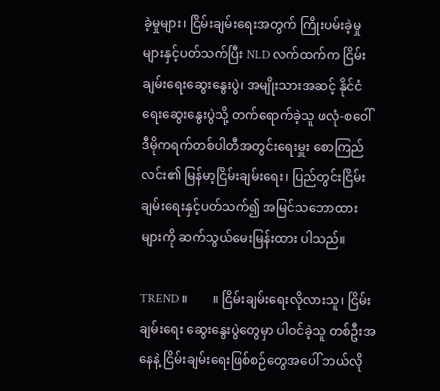ခဲ့မှုများ၊ ငြိမ်းချမ်းရေးအတွက် ကြိုးပမ်းခဲ့မှုများနှင့်ပတ်သက်ပြီး NLD လက်ထက်က ငြိမ်းချမ်းရေးဆွေးနွေးပွဲ၊ အမျိုးသားအဆင့် နိုင်ငံရေးဆွေးနွေးပွဲသို့ တက်ရောက်ခဲ့သူ ဖလုံ-စဝေါ် ဒီမိုကရက်တစ်ပါတီအတွင်းရေးမှူး စောကြည်လင်း၏ မြန်မာ့ငြိမ်းချမ်းရေး၊ ပြည်တွင်းငြိမ်းချမ်းရေးနှင့်ပတ်သက်၍ အမြင်သဘောထားများကို ဆက်သွယ်မေးမြန်းထား ပါသည်။

TREND ။        ။ ငြိမ်းချမ်းရေးလိုလားသူ၊ ငြိမ်းချမ်းရေး ဆွေးနွေးပွဲတွေမှာ ပါဝင်ခဲ့သူ တစ်ဦးအနေနဲ့ ငြိမ်းချမ်းရေးဖြစ်စဉ်တွေအပေါ် ဘယ်လို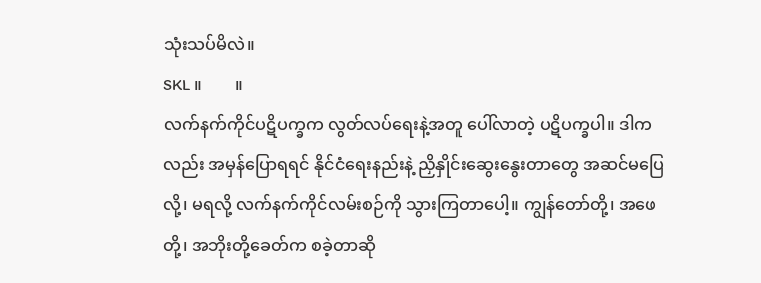သုံးသပ်မိလဲ။
SKL ။        ။
လက်နက်ကိုင်ပဋိပက္ခက လွတ်လပ်ရေးနဲ့အတူ ပေါ်လာတဲ့ ပဋိပက္ခပါ။ ဒါကလည်း အမှန်ပြောရရင် နိုင်ငံရေးနည်းနဲ့ ညှိနှိုင်းဆွေးနွေးတာ‌တွေ အဆင်မပြေလို့၊ မရလို့ လက်နက်ကိုင်လမ်းစဉ်ကို သွားကြတာပေါ့။ ကျွန်တော်တို့၊ အဖေတို့၊ အဘိုးတို့ခေတ်က စခဲ့တာဆို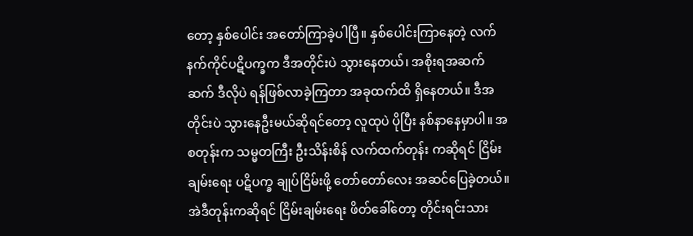တော့ နှစ်ပေါင်း အတော်ကြာခဲ့ပါပြီ။ နှစ်ပေါင်းကြာနေတဲ့ လက်နက်ကိုင်ပဋိပက္ခက ဒီအတိုင်းပဲ သွားနေတယ်၊ အစိုးရအဆက်ဆက် ဒီလိုပဲ ရန်ဖြစ်လာခဲ့ကြတာ အခုထက်ထိ ရှိနေတယ်။ ဒီအတိုင်းပဲ သွားနေဦးမယ်ဆိုရင်တော့ လူထုပဲ ပိုပြီး နစ်နာနေမှာပါ။ အစတုန်းက သမ္မတကြီး ဦးသိန်းစိန် လက်ထက်တုန်း ကဆိုရင် ငြိမ်းချမ်းရေး ပဋိပက္ခ ချုပ်ငြိမ်းဖို့ တော်တော်လေး အဆင်ပြေခဲ့တယ်။ အဲဒီတုန်းကဆိုရင် ငြိမ်းချမ်းရေး ဖိတ်ခေါ်တော့ တိုင်းရင်းသား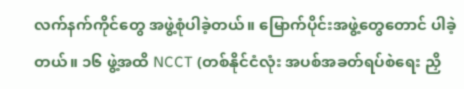လက်နက်ကိုင်တွေ အဖွဲ့စုံပါခဲ့တယ်။ မြောက်ပိုင်းအဖွဲ့တွေတောင် ပါခဲ့တယ်။ ၁၆ ဖွဲ့အထိ NCCT (တစ်နိုင်ငံလုံး အပစ်အခတ်ရပ်စဲရေး ညှိ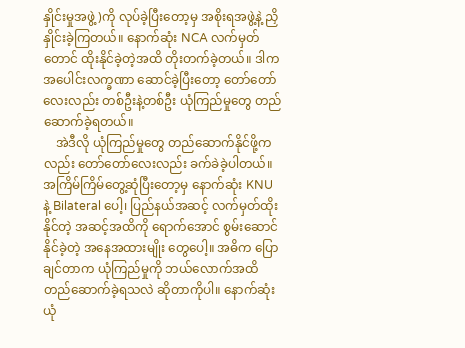နှိုင်းမှုအဖွဲ့)ကို လုပ်ခဲ့ပြီးတော့မှ အစိုးရအဖွဲ့နဲ့ ညှိနှိုင်းခဲ့ကြတယ်။ နောက်ဆုံး NCA လက်မှတ်တောင် ထိုးနိုင်ခဲ့တဲ့အထိ တိုးတက်ခဲ့တယ်။ ဒါက အပေါင်းလက္ခဏာ ဆောင်ခဲ့ပြီးတော့ တော်တော်လေးလည်း တစ်ဦးနဲ့တစ်ဦး ယုံကြည်မှု‌တွေ တည်ဆောက်ခဲ့ရတယ်။
    အဲဒီလို ယုံကြည်မှု‌တွေ တည်ဆောက်နိုင်ဖို့ကလည်း တော်တော်လေးလည်း ခက်ခဲခဲ့ပါတယ်။ အကြိမ်ကြိမ်တွေ့ဆုံပြီးတော့မှ နောက်ဆုံး KNU နဲ့ Bilateral ပေါ့၊ ပြည်နယ်အဆင့် လက်မှတ်ထိုးနိုင်တဲ့ အဆင့်အထိကို ရောက်အောင် စွမ်းဆောင်နိုင်ခဲ့တဲ့ အနေအထားမျိုး တွေပေါ့။ အဓိက ပြောချင်တာက ယုံကြည်မှုကို ဘယ်လောက်အထိ တည်ဆောက်ခဲ့ရသလဲ ဆိုတာကိုပါ။ နောက်ဆုံး ယုံ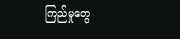ကြည်မှုတွေ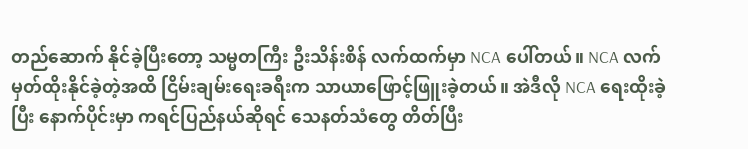တည်ဆောက် နိုင်ခဲ့ပြီးတော့ သမ္မတကြီး ဦးသိန်းစိန် လက်ထက်မှာ NCA ပေါ်တယ်။ NCA လက်မှတ်ထိုးနိုင်ခဲ့တဲ့အထိ ငြိမ်းချမ်းရေးခရီးက သာယာဖြောင့်ဖြူးခဲ့တယ်။ အဲဒီလို NCA ရေးထိုးခဲ့ပြီး နောက်ပိုင်းမှာ ကရင်ပြည်နယ်ဆိုရင် သေနတ်သံတွေ တိတ်ပြီး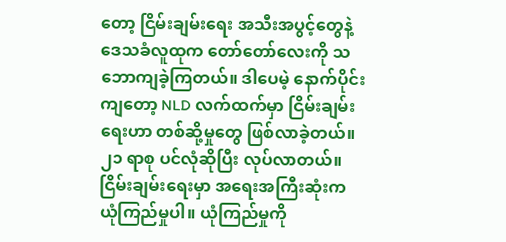တော့ ငြိမ်းချမ်းရေး အသီးအပွင့်တွေနဲ့ ဒေသခံလူထုက တော်တော်လေးကို သဘောကျခဲ့ကြတယ်။ ဒါပေမဲ့ နောက်ပိုင်းကျတော့ NLD လက်ထက်မှာ ငြိမ်းချမ်းရေးဟာ တစ်ဆို့မှုတွေ ဖြစ်လာခဲ့တယ်။ ၂၁ ရာစု ပင်လုံဆိုပြီး လုပ်လာတယ်။ ငြိမ်းချမ်းရေးမှာ အရေးအကြီးဆုံးက ယုံကြည်မှုပါ။ ယုံကြည်မှုကို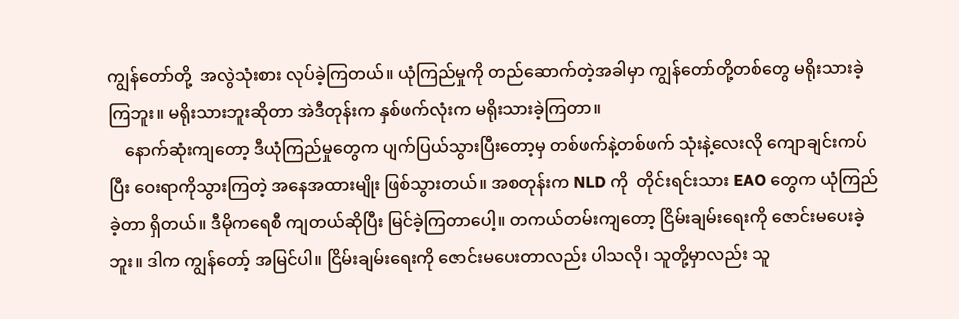ကျွန်တော်တို့  အလွဲသုံးစား လုပ်ခဲ့ကြတယ်။ ယုံကြည်မှုကို တည်ဆောက်တဲ့အခါမှာ ကျွန်တော်တို့တစ်တွေ မရိုးသားခဲ့ကြဘူး။ မရိုးသားဘူးဆိုတာ အဲဒီတုန်းက နှစ်ဖက်လုံးက မရိုးသားခဲ့ကြတာ။
    နောက်ဆုံးကျတော့ ဒီယုံကြည်မှုတွေက ပျက်ပြယ်သွားပြီးတော့မှ တစ်ဖက်နဲ့တစ်ဖက် သုံးနဲ့လေးလို ကျောချင်းကပ်ပြီး ဝေးရာကိုသွားကြတဲ့ အနေအထားမျိုး ဖြစ်သွားတယ်။ အစတုန်းက NLD ကို  တိုင်းရင်းသား EAO တွေက ယုံကြည်ခဲ့တာ ရှိတယ်။ ဒီမိုကရေစီ ကျတယ်ဆိုပြီး မြင်ခဲ့ကြတာပေါ့။ တကယ်တမ်းကျတော့ ငြိမ်းချမ်းရေးကို ဇောင်းမပေးခဲ့ဘူး။ ဒါက ကျွန်တော့် အမြင်ပါ။ ငြိမ်း‌ချမ်းရေးကို ဇောင်းမပေးတာလည်း ပါသလို၊ သူတို့မှာလည်း သူ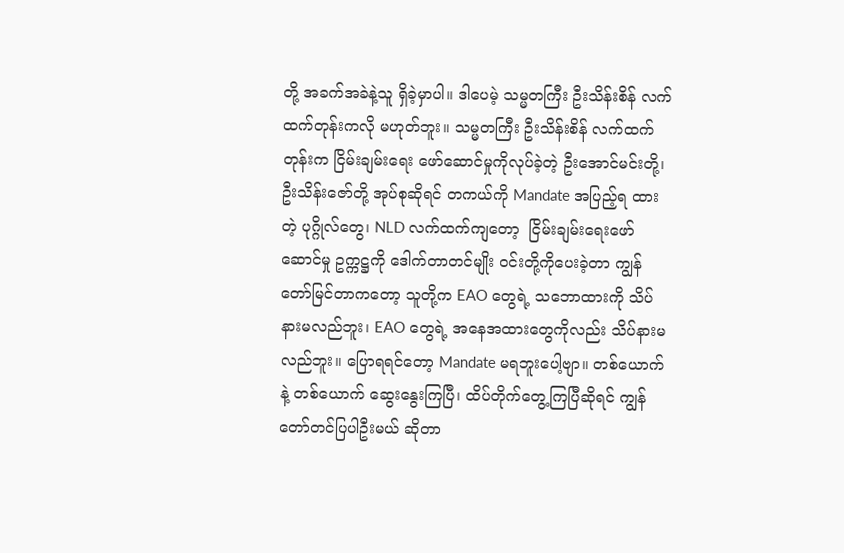တို့ အခက်အခဲနဲ့သူ ရှိခဲ့မှာပါ။ ဒါပေမဲ့ သမ္မတကြီး ဦးသိန်းစိန် လက်ထက်တုန်းကလို မဟုတ်ဘူး။ သမ္မတကြီး ဦးသိန်းစိန် လက်ထက်တုန်းက ငြိမ်းချမ်းရေး ဖော်ဆောင်မှုကိုလုပ်ခဲ့တဲ့ ဦးအောင်မင်းတို့၊ ဦးသိန်းဇော်တို့ အုပ်စုဆိုရင် တကယ်ကို Mandate အပြည့်ရ ထားတဲ့ ပုဂ္ဂိုလ်တွေ၊ NLD လက်ထက်ကျတော့  ငြိမ်းချမ်းရေးဖော်ဆောင်မှု ဥက္ကဋ္ဌကို ဒေါက်တာတင်မျိုး ဝင်းတို့ကိုပေးခဲ့တာ ကျွန်တော်မြင်တာကတော့ သူတို့က EAO တွေရဲ့ သဘောထားကို သိပ်နားမလည်ဘူး၊ EAO တွေရဲ့ အနေအထားတွေကိုလည်း သိပ်နားမလည်ဘူး။ ပြောရရင်တော့ Mandate မရဘူးပေါ့ဗျာ။ တစ်ယောက်နဲ့ တစ်ယောက် ဆွေးနွေးကြပြီ၊ ထိပ်တိုက်တွေ့ကြပြီဆိုရင် ကျွန်တော်တင်ပြပါဦးမယ် ဆိုတာ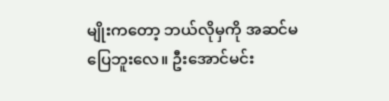မျိုးကတော့ ဘယ်လိုမှကို အဆင်မပြေဘူးလေ။ ဦးအောင်မင်း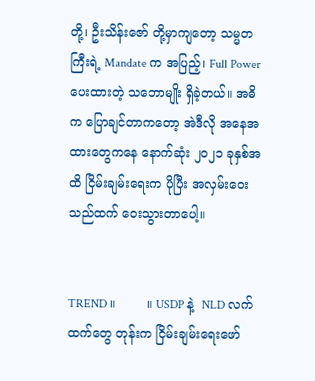တို့၊ ဦးသိန်းဇော် တို့မှာကျတော့ သမ္မတကြီးရဲ့ Mandate က အပြည့်၊ Full Power ပေးထားတဲ့ သဘောမျိုး ရှိခဲ့တယ်။ အဓိက ပြောချင်တာကတော့ အဲဒီလို အနေအထားတွေကနေ နောက်ဆုံး ၂၀၂၁ ခုနှစ်အထိ ငြိမ်းချမ်းရေးက ပိုပြီး အလှမ်းဝေး သည်ထက် ဝေးသွားတာပေါ့။


TREND ။        ။ USDP နဲ့  NLD လက်ထက်တွေ တုန်းက ငြိမ်းချမ်းရေးဖော်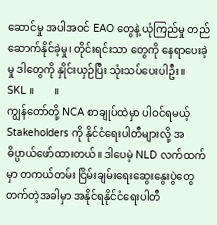ဆောင်မှု အပါအဝင် EAO တွေနဲ့ ယုံကြည်မှု တည်ဆောက်နိုင်ခဲ့မှု၊ တိုင်းရင်းသာ တွေကို နေရာပေးခဲ့မှု ဒါတွေကို နှိုင်းယှဉ်ပြီး သုံးသပ်ပေးပါဦး။
SKL ။        ။
ကျွန်တော်တို့ NCA စာချုပ်ထဲမှာ ပါဝင်ရမယ့် Stakeholders ကို နိုင်ငံရေးပါတီများလို့ အဓိပ္ပာယ်ဖော်ထားတယ်။ ဒါပေမဲ့ NLD လက်ထက်မှာ တကယ်တမ်း ငြိမ်းချမ်းရေး‌ဆွေးနွေးပွဲ‌တွေတက်တဲ့အခါမှာ အနိုင်ရနိုင်ငံရေးပါတီ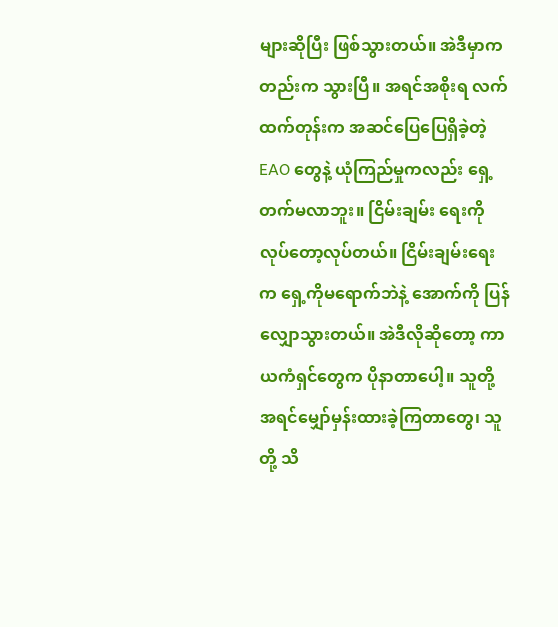များဆိုပြီး ဖြစ်သွားတယ်။ အဲဒီမှာကတည်းက သွားပြီ။ အရင်အစိုးရ လက်ထက်တုန်းက အဆင်ပြေပြေရှိခဲ့တဲ့ EAO တွေနဲ့ ယုံကြည်မှုကလည်း ရှေ့တက်မလာဘူး။ ငြိမ်းချမ်း ရေးကို လုပ်တော့လုပ်တယ်။ ငြိမ်းချမ်းရေးက ရှေ့ကိုမရောက်ဘဲနဲ့ အောက်ကို ပြန်လျှောသွားတယ်။ အဲဒီလို‌ဆိုတော့ ကာယကံရှင်တွေက ပိုနာတာပေါ့။ သူတို့ အရင်မျှော်မှန်းထားခဲ့ကြတာတွေ၊ သူတို့ သိ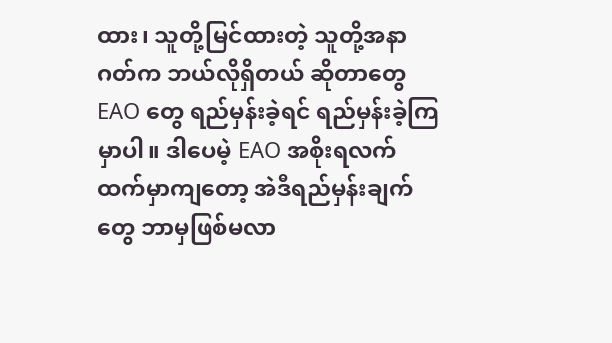ထား၊ သူတို့မြင်ထားတဲ့ သူတို့အနာဂတ်က ဘယ်လိုရှိတယ် ဆိုတာတွေ EAO တွေ ရည်မှန်းခဲ့ရင် ရည်မှန်းခဲ့ကြမှာပါ။ ဒါပေမဲ့ EAO အစိုးရလက်ထက်မှာကျတော့ အဲဒီရည်မှန်းချက်တွေ ဘာမှဖြစ်မလာ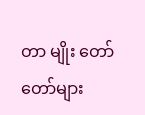တာ မျိုး တော်တော်များ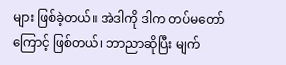များ ဖြစ်ခဲ့တယ်။ အဲဒါကို ဒါက တပ်မ‌တော်ကြောင့် ဖြစ်တယ်၊ ဘာညာဆိုပြီး မျက်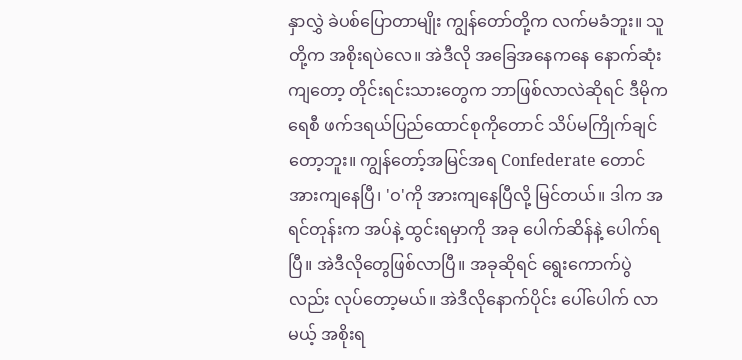နှာလွှဲ ခဲပစ်ပြောတာမျိုး ကျွန်တော်တို့က လက်မခံဘူး။ သူတို့က အစိုးရပဲလေ။ အဲဒီလို အခြေအနေကနေ နောက်ဆုံးကျတော့ တိုင်းရင်းသားတွေက ဘာဖြစ်လာလဲဆိုရင် ဒီမိုကရေစီ ဖက်ဒရယ်ပြည်ထောင်စုကိုတောင် သိပ်မကြိုက်ချင်တော့ဘူး။ ကျွန်တော့်အမြင်အရ Confederate တောင် အားကျနေပြီ၊ 'ဝ'ကို အားကျနေပြီလို့ မြင်တယ်။ ဒါက အရင်တုန်းက အပ်နဲ့ ထွင်းရမှာကို အခု ပေါက်ဆိန်နဲ့ ပေါက်ရပြီ။ အဲဒီလိုတွေဖြစ်လာပြီ။ အခုဆိုရင် ရွေးကောက်ပွဲလည်း လုပ်တော့မယ်။ အဲဒီလိုနောက်ပိုင်း ပေါ်ပေါက် လာမယ့် အစိုးရ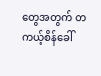တွေအတွက် တကယ့်စိန်ခေါ်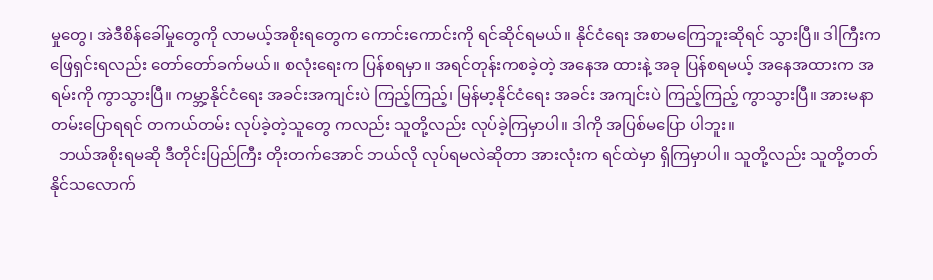မှုတွေ၊ အဲဒီစိန်ခေါ်မှုတွေကို လာမယ့်အစိုးရတွေက ကောင်းကောင်းကို ရင်ဆိုင်ရမယ်။ နိုင်ငံရေး အစာမကြေဘူးဆိုရင် သွားပြီ။ ဒါကြီးက ဖြေရှင်းရလည်း တော်တော်ခက်မယ်။ စလုံးရေးက ပြန်စရမှာ။ အရင်တုန်းကစခဲ့တဲ့ အနေအ ထားနဲ့ အခု ပြန်စရမယ့် အနေအထားက အရမ်းကို ကွာသွားပြီ။ ကမ္ဘာ့နိုင်ငံရေး အခင်းအကျင်းပဲ ကြည့်ကြည့်၊ မြန်မာ့နိုင်ငံရေး အခင်း အကျင်းပဲ ကြည့်ကြည့် ကွာသွားပြီ။ အားမနာတမ်းပြောရရင် တကယ်တမ်း လုပ်ခဲ့တဲ့သူတွေ ကလည်း သူတို့လည်း လုပ်ခဲ့ကြမှာပါ။ ဒါကို အပြစ်မပြော ပါဘူး။
  ဘယ်အစိုးရမဆို ဒီတိုင်းပြည်ကြီး တိုးတက်အောင် ဘယ်လို လုပ်ရမလဲဆိုတာ အားလုံးက ရင်ထဲမှာ ရှိကြမှာပါ။ သူတို့လည်း သူတို့တတ်နိုင်သလောက်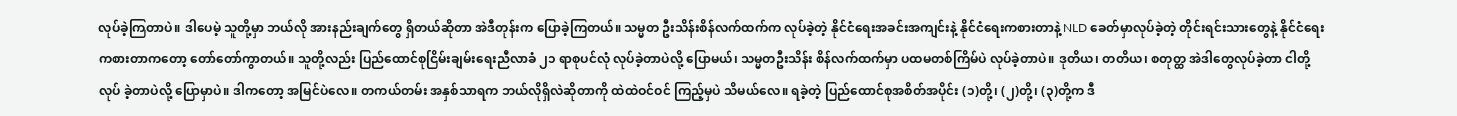လုပ်ခဲ့ကြတာပဲ။ ဒါပေမဲ့ သူတို့မှာ ဘယ်လို အားနည်းချက်တွေ ရှိတယ်‌ဆိုတာ အဲဒီတုန်းက ပြောခဲ့ကြတယ်။ သမ္မတ ဦးသိန်းစိန်လက်ထက်က လုပ်ခဲ့တဲ့ နိုင်ငံရေးအခင်းအကျင်းနဲ့ နိုင်ငံရေးကစားတာနဲ့ NLD ခေတ်မှာလုပ်ခဲ့တဲ့ တိုင်းရင်းသားတွေနဲ့ နိုင်ငံရေးကစားတာကတော့ တော်တော်ကွာတယ်။ သူတို့လည်း ပြည်ထောင်စုငြိမ်းချမ်းရေးညီလာခံ ၂၁ ရာစုပင်လုံ လုပ်ခဲ့တာပဲလို့ ပြောမယ်၊ သမ္မတဦးသိန်း စိန်လက်ထက်မှာ ပထမတစ်ကြိမ်ပဲ လုပ်ခဲ့တာပဲ။ ဒုတိယ၊ တတိယ၊ စတုတ္ထ အဲဒါတွေလုပ်ခဲ့တာ ငါတို့လုပ် ခဲ့တာပဲလို့ ပြောမှာပဲ။ ဒါကတော့ အမြင်ပဲလေ။ တကယ်တမ်း အနှစ်သာရက ဘယ်လိုရှိလဲဆိုတာကို ထဲထဲဝင်ဝင် ကြည့်မှပဲ သိမယ်လေ။ ရခဲ့တဲ့ ပြည်ထောင်စုအစိတ်အပိုင်း (၁)တို့၊ (၂)တို့၊ (၃)တို့က ဒီ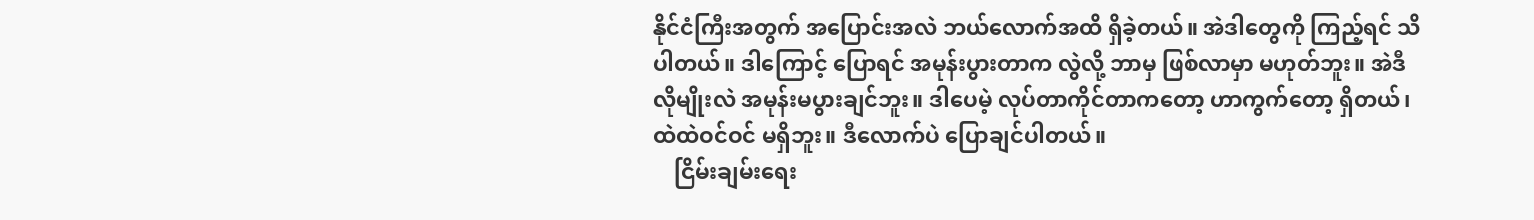နိုင်ငံကြီးအတွက် အပြောင်းအလဲ ဘယ်လောက်အထိ ရှိခဲ့တယ်။ အဲဒါတွေကို ကြည့်ရင် သိပါတယ်။ ဒါကြောင့် ပြောရင် အမုန်းပွားတာက လွဲလို့ ဘာမှ ဖြစ်လာမှာ မဟုတ်ဘူး။ အဲဒီလိုမျိုးလဲ အမုန်းမပွားချင်ဘူး။ ဒါပေမဲ့ လုပ်တာကိုင်တာကတော့ ဟာကွက်တော့ ရှိတယ်၊ ထဲထဲဝင်ဝင် မရှိဘူး။ ဒီလောက်ပဲ ပြောချင်ပါတယ်။
    ငြိမ်းချမ်းရေး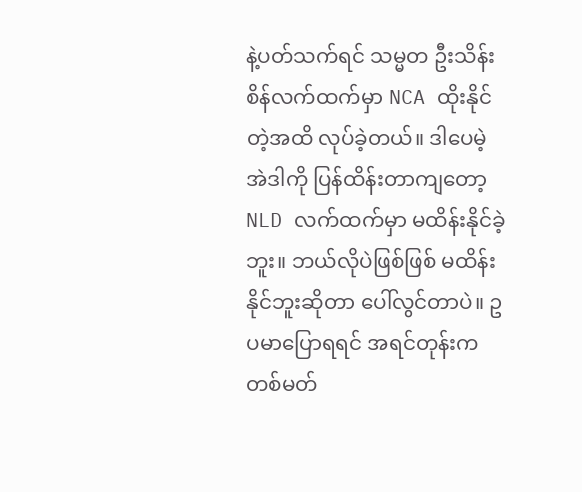နဲ့ပတ်သက်ရင် သမ္မတ ဦးသိန်းစိန်လက်ထက်မှာ NCA ထိုးနိုင်တဲ့အထိ လုပ်ခဲ့တယ်။ ဒါပေမဲ့ အဲဒါကို ပြန်ထိန်းတာကျတော့ NLD လက်ထက်မှာ မထိန်းနိုင်ခဲ့ဘူး။ ဘယ်လိုပဲဖြစ်ဖြစ် မထိန်း နိုင်ဘူးဆိုတာ ပေါ်လွင်တာပဲ။ ဥပမာပြောရရင် အရင်တုန်းက တစ်မတ်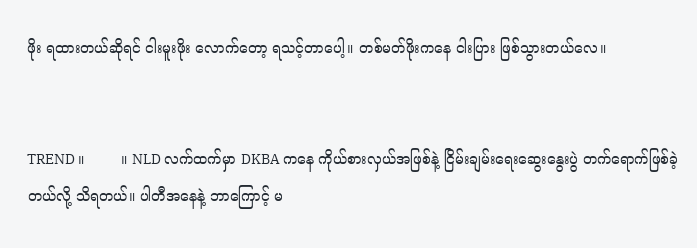ဖိုး ရထားတယ်ဆိုရင် ငါးမူးဖိုး လောက်တော့ ရသင့်တာပေါ့။ တစ်မတ်ဖိုးကနေ ငါးပြား ဖြစ်သွားတယ်လေ။


TREND ။        ။ NLD လက်ထက်မှာ DKBA ကနေ ကိုယ်စားလှယ်အဖြစ်နဲ့ ငြိမ်းချမ်းရေးဆွေးနွေးပွဲ တက်ရောက်ဖြစ်ခဲ့တယ်လို့ သိရတယ်။ ပါတီအနေနဲ့ ဘာကြောင့် မ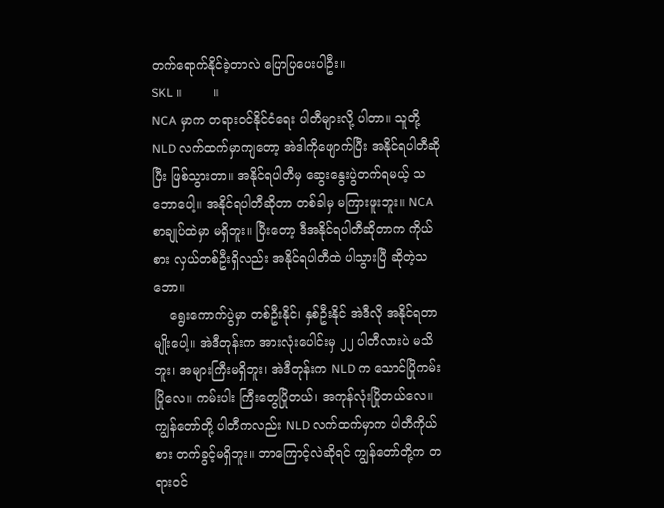တက်ရောက်နိုင်ခဲ့တာလဲ ပြောပြပေးပါဦး။
SKL ။        ။
NCA မှာက တရားဝင်နိုင်ငံရေး ပါတီများလို့ ပါတာ။ သူတို့ NLD လက်ထက်မှာကျတော့ အဲဒါကိုဖျောက်ပြီး အနိုင်ရပါတီဆိုပြီး ဖြစ်သွားတာ။ အနိုင်ရပါတီမှ ဆွေးနွေးပွဲတက်ရမယ့် သဘောပေါ့။ အနိုင်ရပါတီဆိုတာ တစ်ခါမှ မကြားဖူးဘူး။ NCA စာချုပ်ထဲမှာ မရှိဘူး။ ပြီးတော့ ဒီအနိုင်ရပါတီဆိုတာက ကိုယ်စား လှယ်တစ်ဦးရှိလည်း အနိုင်ရပါတီထဲ ပါသွားပြီ ဆိုတဲ့သဘော။
    ရွေးကောက်ပွဲမှာ တစ်ဦးနိုင်၊ နှစ်ဦးနိုင် အဲဒီလို အနိုင်ရတာမျိုးပေါ့။ အဲဒီတုန်းက အားလုံးပေါင်းမှ ၂၂ ပါတီလားပဲ မသိဘူး၊ အများကြီးမရှိဘူး၊ အဲဒီတုန်းက NLD က သောင်ပြိုကမ်းပြိုလေ။ ကမ်းပါး ကြီးတွေပြိုတယ်၊ အကုန်လုံးပြိုတယ်လေ။ ကျွန်တော်တို့ ပါတီကလည်း NLD လက်ထက်မှာက ပါတီကိုယ်စား တက်ခွင့်မရှိဘူး။ ဘာကြောင့်လဲဆိုရင် ကျွန်တော်တို့က တရားဝင်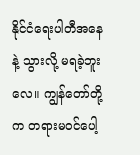နိုင်ငံရေးပါတီအနေနဲ့ သွားလို့ မရခဲ့ဘူးလေ။ ကျွန်တော်တို့က တရားမဝင်ပေါ့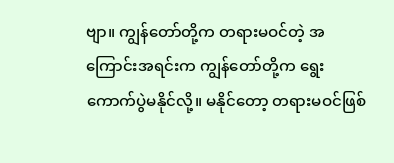ဗျာ။ ကျွန်တော်တို့က တရားမဝင်တဲ့ အကြောင်းအရင်းက ကျွန်တော်တို့က ရွေးကောက်ပွဲမနိုင်လို့။ မနိုင်တော့ တရားမဝင်ဖြစ်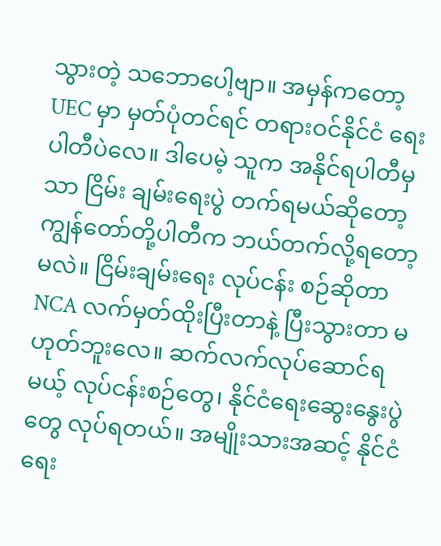သွားတဲ့ သဘောပေါ့ဗျာ။ အမှန်ကတော့ UEC မှာ မှတ်ပုံတင်ရင် တရားဝင်နိုင်ငံ ရေးပါတီပဲလေ။ ဒါပေမဲ့ သူက အနိုင်ရပါတီမှသာ ငြိမ်း ချမ်းရေးပွဲ တက်ရမယ်ဆိုတော့ ကျွန်တော်တို့ပါတီက ဘယ်တက်လို့ရတော့မလဲ။ ငြိမ်းချမ်းရေး လုပ်ငန်း စဉ်ဆိုတာ NCA လက်မှတ်ထိုးပြီးတာနဲ့ ပြီးသွားတာ မဟုတ်ဘူးလေ။ ဆက်လက်လုပ်ဆောင်ရမယ့် လုပ်ငန်းစဉ်တွေ၊ နိုင်ငံရေးဆွေးနွေးပွဲတွေ လုပ်ရတယ်။ အမျိုးသားအဆင့် နိုင်ငံရေး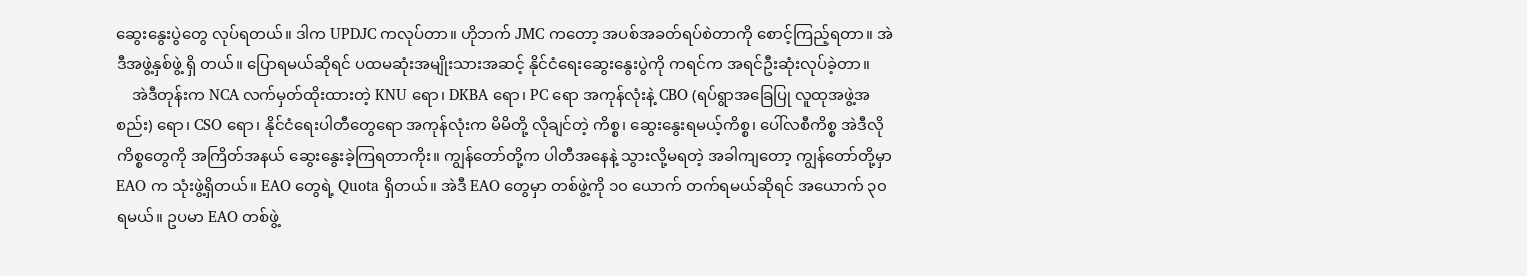ဆွေးနွေးပွဲတွေ လုပ်ရတယ်။ ဒါက UPDJC ကလုပ်တာ။ ဟိုဘက် JMC ကတော့ အပစ်အခတ်ရပ်စဲတာကို စောင့်ကြည့်ရတာ။ အဲဒီအဖွဲ့နှစ်ဖွဲ့ ရှိ တယ်။ ပြောရမယ်ဆိုရင် ပထမဆုံးအမျိုးသားအဆင့် နိုင်ငံရေးဆွေးနွေးပွဲကို ကရင်က အရင်ဦးဆုံးလုပ်ခဲ့တာ။
    အဲဒီတုန်းက NCA လက်မှတ်ထိုးထားတဲ့ KNU ရော၊ DKBA ရော၊ PC ရော အကုန်လုံးနဲ့ CBO (ရပ်ရွာအခြေပြု လူထုအဖွဲ့အစည်း) ရော၊ CSO ရော၊ နိုင်ငံရေးပါတီတွေရော အကုန်လုံးက မိမိတို့ လိုချင်တဲ့ ကိစ္စ၊ ဆွေးနွေး‌ရမယ့်ကိစ္စ၊ ပေါ်လစီကိစ္စ အဲဒီလိုကိစ္စတွေကို အကြိတ်အနယ် ဆွေးနွေးခဲ့ကြရတာကိုး။ ကျွန်တော်တို့က ပါတီအနေနဲ့ သွားလို့မရတဲ့ အခါကျတော့ ကျွန်တော်တို့မှာ EAO က သုံးဖွဲ့ရှိတယ်။ EAO တွေရဲ့ Quota ရှိတယ်။ အဲဒီ EAO တွေမှာ တစ်ဖွဲ့ကို ၁၀ ယောက် တက်ရမယ်ဆိုရင် အယောက် ၃၀ ရမယ်။ ဥပမာ EAO တစ်ဖွဲ့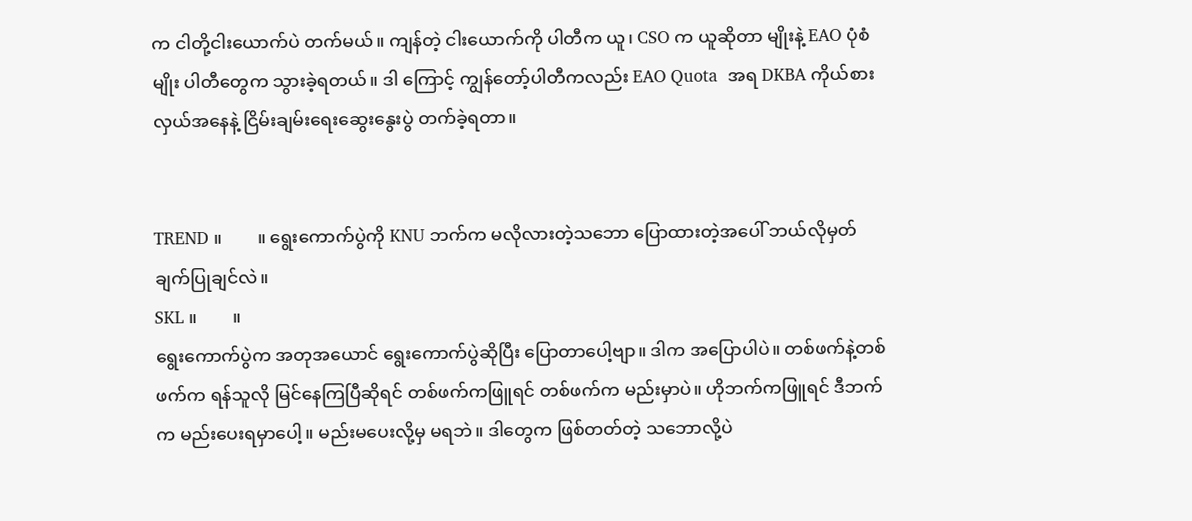က ငါတို့ငါးယောက်ပဲ တက်မယ်။ ကျန်တဲ့ ငါးယောက်ကို ပါတီက ယူ၊ CSO က ယူဆိုတာ မျိုးနဲ့ EAO ပုံစံမျိုး ပါတီတွေက သွားခဲ့ရတယ်။ ဒါ ကြောင့် ကျွန်တော့်ပါတီကလည်း EAO Quota  အရ DKBA ကိုယ်စားလှယ်အနေနဲ့ ငြိမ်းချမ်းရေးဆွေးနွေးပွဲ တက်ခဲ့ရတာ။


TREND ။        ။ ရွေးကောက်ပွဲကို KNU ဘက်က မလိုလားတဲ့သဘော ပြောထားတဲ့အပေါ် ဘယ်လိုမှတ် ချက်ပြုချင်လဲ။
SKL ။        ။
ရွေးကောက်ပွဲက အတုအ‌ယောင် ရွေးကောက်ပွဲဆိုပြီး ပြောတာပေါ့ဗျာ။ ဒါက အပြောပါပဲ။ တစ်ဖက်နဲ့တစ်ဖက်က ရန်သူလို မြင်နေကြပြီဆိုရင် တစ်ဖက်ကဖြူရင် တစ်ဖက်က မည်းမှာပဲ။ ဟိုဘက်ကဖြူရင် ဒီဘက်က မည်းပေးရမှာပေါ့။ မည်းမပေးလို့မှ မရဘဲ။ ဒါတွေက ဖြစ်တတ်တဲ့ သဘောလို့ပဲ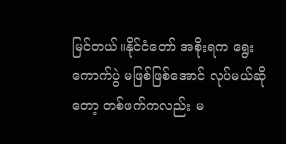မြင်တယ်။နိုင်ငံတော် အစိုးရက ရွေးကောက်ပွဲ မဖြစ်ဖြစ်အောင် လုပ်မယ်ဆိုတော့ တစ်ဖက်ကလည်း မ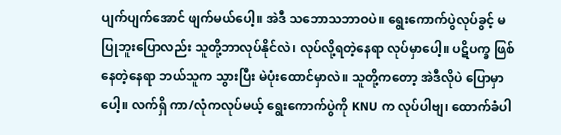ပျက်ပျက်အောင် ဖျက်မယ်ပေါ့။ အဲဒီ သဘောသဘာဝပဲ။ ရွေးကောက်ပွဲလုပ်ခွင့် မပြုဘူးပြောလည်း သူတို့ဘာလုပ်နိုင်လဲ၊ လုပ်လို့ရတဲ့နေရာ လုပ်မှာပေါ့။ ပဋိပက္ခ ဖြစ်နေတဲ့နေရာ ဘယ်သူက သွားပြီး မဲပုံးထောင်မှာလဲ။ သူတို့ကတော့ အဲဒီလိုပဲ ပြောမှာပေါ့။ လက်ရှိ ကာ/လုံကလုပ်မယ့် ရွေးကောက်ပွဲကို KNU က လုပ်ပါဗျ၊ ထောက်ခံပါ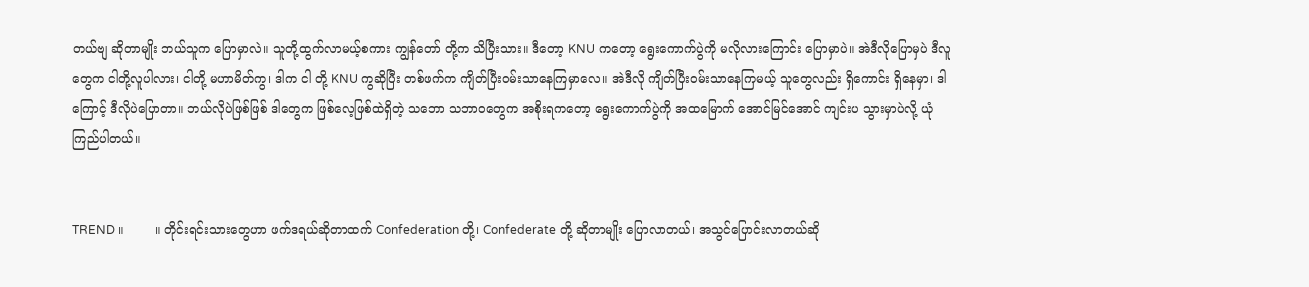တယ်ဗျ ဆိုတာမျိုး ဘယ်သူက ပြောမှာလဲ။ သူတို့ထွက်လာမယ့်စကား ကျွန်တော် တို့က သိပြီးသား။ ဒီတော့ KNU ကတော့ ရွေးကောက်ပွဲကို မလိုလားကြောင်း ပြောမှာပဲ။ အဲဒီလိုပြောမှပဲ ဒီလူတွေက ငါတို့လူပါလား၊ ငါတို့ မဟာမိတ်ကွ၊ ဒါက ငါ တို့ KNU ကွဆိုပြီး တစ်ဖက်က ကျိတ်ပြီးဝမ်းသာနေကြမှာလေ။ အဲဒီလို ကျိတ်ပြီးဝမ်းသာနေကြမယ့် သူတွေလည်း ရှိကောင်း ရှိနေမှာ၊ ဒါကြောင့် ဒီလိုပဲပြောတာ။ ဘယ်လိုပဲဖြစ်ဖြစ် ဒါတွေက ဖြစ်လေ့ဖြစ်ထဲရှိတဲ့ သဘော သဘာဝတွေက အစိုးရကတော့ ရွေးကောက်ပွဲကို အထမြောက် အောင်မြင်အောင် ကျင်းပ သွားမှာပဲလို့ ယုံကြည်ပါတယ်။


TREND ။        ။ တိုင်းရင်းသား‌တွေဟာ ဖက်ဒရယ်ဆိုတာထက် Confederation တို့၊ Confederate တို့ ဆိုတာမျိုး ပြောလာတယ်၊ အသွင်ပြောင်းလာတယ်ဆို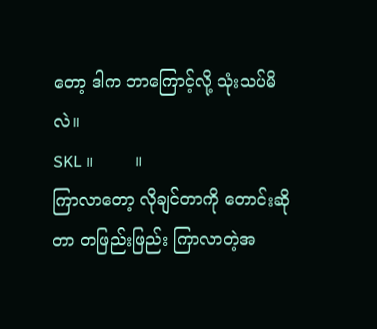တော့ ဒါက ဘာကြောင့်လို့ သုံးသပ်မိလဲ။
SKL ။        ။
ကြာလာတော့ လိုချင်တာကို တောင်းဆိုတာ တဖြည်းဖြည်း ကြာလာတဲ့အ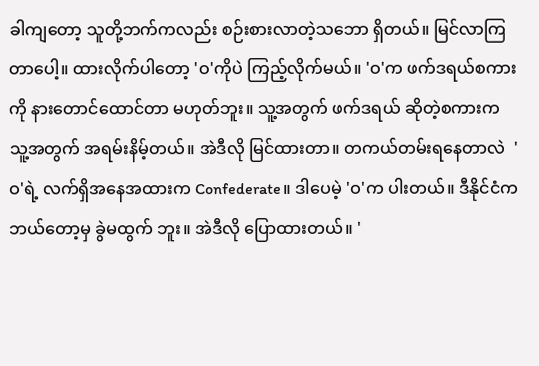ခါကျတော့ သူတို့ဘက်ကလည်း စဉ်းစားလာတဲ့သဘော ရှိတယ်။ မြင်လာကြတာပေါ့။ ထားလိုက်‌ပါတော့ 'ဝ'ကိုပဲ ကြည့်လိုက်မယ်။ 'ဝ'က ဖက်ဒရယ်စကားကို နားတောင်ထောင်တာ မဟုတ်ဘူး။ သူ့အတွက် ဖက်ဒရယ် ဆိုတဲ့စကားက သူ့အတွက် အရမ်းနိမ့်တယ်။ အဲဒီလို မြင်ထားတာ။ တကယ်တမ်းရနေတာလဲ  'ဝ'ရဲ့ လက်ရှိအနေအထားက Confederate။ ဒါပေမဲ့ 'ဝ'က ပါးတယ်။ ဒီနိုင်ငံက ဘယ်တော့မှ ခွဲမထွက် ဘူး။ အဲဒီလို ပြောထားတယ်။ '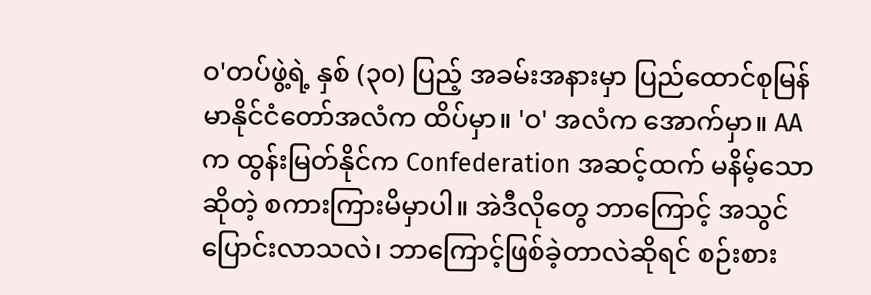ဝ'တပ်ဖွဲ့ရဲ့ နှစ် (၃၀) ပြည့် အခမ်းအနားမှာ ပြည်ထောင်စုမြန်မာနိုင်ငံတော်အလံက ထိပ်မှာ။ 'ဝ' အလံက အောက်မှာ။ AA က ထွန်းမြတ်နိုင်က Confederation အဆင့်ထက် မနိမ့်သောဆိုတဲ့ စကားကြားမိမှာပါ။ အဲဒီလိုတွေ ဘာကြောင့် အသွင်ပြောင်းလာသလဲ၊ ဘာကြောင့်ဖြစ်ခဲ့တာလဲဆိုရင် စဉ်းစား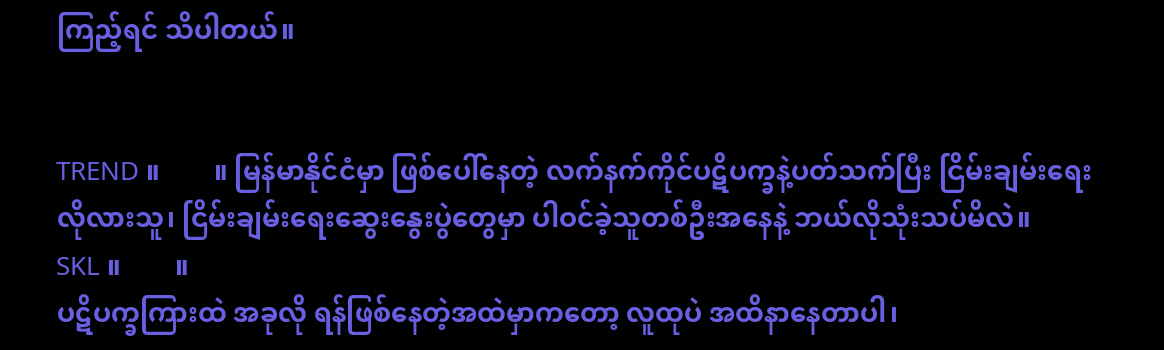ကြည့်ရင် သိပါတယ်။


TREND ။        ။ မြန်မာနိုင်ငံမှာ ဖြစ်ပေါ်နေတဲ့ လက်နက်ကိုင်ပဋိပက္ခနဲ့ပတ်သက်ပြီး ငြိမ်းချမ်းရေး လိုလားသူ၊ ငြိမ်းချမ်းရေးဆွေးနွေးပွဲတွေမှာ ပါဝင်ခဲ့သူတစ်ဦးအနေနဲ့ ဘယ်လိုသုံးသပ်မိလဲ။
SKL ။        ။
ပဋိပက္ခကြားထဲ အခုလို ရန်ဖြစ်နေတဲ့အထဲမှာကတော့ လူထုပဲ အထိနာနေတာပါ၊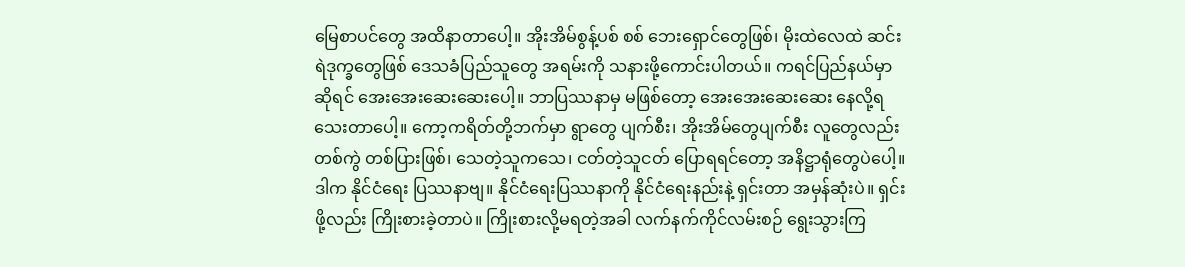မြေစာပင်တွေ အထိနာတာပေါ့။ အိုးအိမ်စွန့်ပစ် စစ် ဘေးရှောင်တွေဖြစ်၊ မိုးထဲလေထဲ ဆင်းရဲဒုက္ခတွေဖြစ် ဒေသခံပြည်သူတွေ အရမ်းကို သနားဖို့ကောင်းပါတယ်။ ကရင်ပြည်နယ်မှာဆိုရင် အေးအေးဆေးဆေးပေါ့။ ဘာပြဿနာမှ မဖြစ်တော့ အေးအေးဆေးဆေး နေလို့ရသေးတာပေါ့။ ကော့ကရိတ်တို့ဘက်မှာ ရွာတွေ ပျက်စီး၊ အိုးအိမ်တွေပျက်စီး လူတွေလည်း တစ်ကွဲ တစ်ပြားဖြစ်၊ သေတဲ့သူကသေ၊ ငတ်တဲ့သူငတ် ပြောရရင်တော့ အနိဋ္ဌာရုံတွေပဲပေါ့။ ဒါက နိုင်ငံရေး ပြဿနာဗျ။ နိုင်ငံရေးပြဿနာကို နိုင်ငံရေးနည်းနဲ့ ရှင်းတာ အမှန်ဆုံးပဲ။ ရှင်းဖို့လည်း ကြိုးစားခဲ့တာပဲ။ ကြိုးစားလို့မရတဲ့အခါ လက်နက်ကိုင်လမ်းစဉ် ရွေးသွားကြ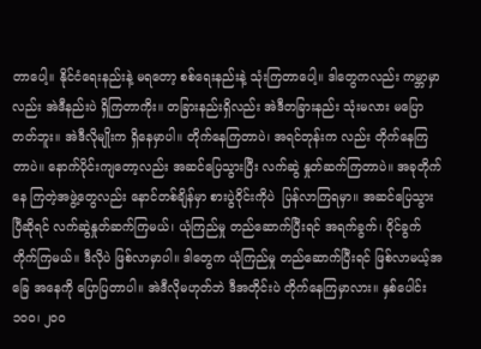တာပေါ့။ နိုင်ငံရေးနည်းနဲ့ မရတော့ စစ်ရေးနည်းနဲ့ သုံးကြတာပေါ့။ ဒါတွေကလည်း ကမ္ဘာမှာလည်း အဲဒီနည်းပဲ ရှိကြတာကိုး။ တခြားနည်းရှိလည်း အဲဒီတခြားနည်း သုံးမလား မပြောတတ်ဘူး။ အဲဒီလိုမျိုးက ရှိနေမှာပါ။ တိုက်နေကြတာပဲ၊ အရင်တုန်းက လည်း တိုက်နေကြတာပဲ။ နောက်ပိုင်းကျတော့လည်း အဆင်ပြေသွားပြီး လက်ဆွဲ နှုတ်ဆက်ကြတာပဲ။ အခုတိုက်နေ ကြတဲ့အဖွဲ့တွေလည်း နောင်တစ်ချိန်မှာ စားပွဲဝိုင်းကိုပဲ  ပြန်လာကြရမှာ။ အဆင်ပြေသွား ပြီဆိုရင် လက်ဆွဲနှုတ်ဆက်ကြမယ်၊ ယုံကြည်မှု တည်ဆောက်ပြီးရင် အရက်ခွက်၊ ဝိုင်ခွက်တိုက်ကြမယ်။ ဒီလိုပဲ ဖြစ်လာမှာပါ။ ဒါတွေက ယုံကြည်မှု တည်ဆောက်ပြီးရင် ဖြစ်လာမယ့်အခြေ အနေကို ပြောပြတာပါ။ အဲဒီလိုမဟုတ်ဘဲ ဒီအတိုင်းပဲ တိုက်နေကြမှာလား။ နှစ်ပေါင်း ၁၀၀၊ ၂၀၀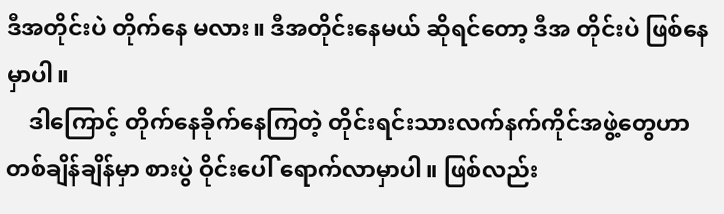ဒီအတိုင်းပဲ တိုက်နေ မလား။ ဒီအတိုင်းနေမယ် ဆိုရင်တော့ ဒီအ တိုင်းပဲ ဖြစ်နေမှာပါ။
    ဒါကြောင့် တိုက်နေခိုက်နေကြတဲ့ တိုင်းရင်းသားလက်နက်ကိုင်အဖွဲ့တွေဟာ တစ်ချိန်ချိန်မှာ စားပွဲ ဝိုင်းပေါ် ရောက်လာမှာပါ။ ဖြစ်လည်း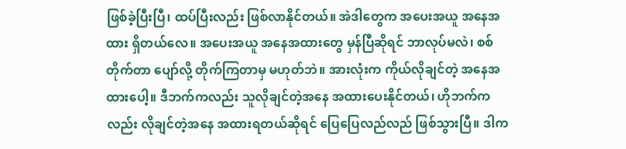ဖြစ်ခဲ့ပြီးပြီ၊ ထပ်ပြီးလည်း ဖြစ်လာနိုင်တယ်။ အဲဒါတွေက အပေးအယူ အနေအထား ရှိတယ်လေ။ အပေးအယူ အနေအထားတွေ မှန်ပြီဆိုရင် ဘာလုပ်မလဲ၊ စစ်တိုက်တာ ပျော်လို့ တိုက်ကြတာမှ မဟုတ်ဘဲ။ အားလုံးက ကိုယ်လိုချင်တဲ့ အနေအထားပေါ့။ ဒီဘက်ကလည်း သူလိုချင်တဲ့အနေ အထားပေးနိုင်တယ်၊ ဟိုဘက်ကလည်း လိုချင်တဲ့အနေ အထားရတယ်ဆိုရင် ပြေပြေလည်လည် ဖြစ်သွားပြီ။ ဒါက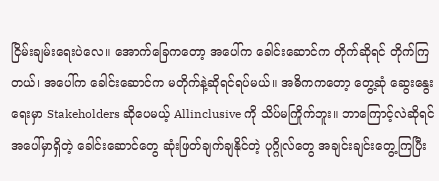ငြိမ်းချမ်းရေးပဲလေ။ အောက်ခြေကတော့ အပေါ်က ခေါင်းဆောင်က တိုက်ဆိုရင် တိုက်ကြတယ်၊ အပေါ်က ခေါင်းဆောင်က မတိုက်နဲ့ဆိုရင်ရပ်မယ်။ အဓိကကတော့ တွေ့ဆုံ ဆွေးနွေးရေးမှာ Stakeholders ဆိုပေမယ့် Allinclusive ကို သိပ်မကြိုက်ဘူး။ ဘာကြောင့်လဲဆိုရင် အပေါ်မှာရှိတဲ့ ခေါင်းဆောင်တွေ ဆုံးဖြတ်ချက်ချနိုင်တဲ့ ပုဂ္ဂိုလ်တွေ အချင်းချင်းတွေ့ကြပြီး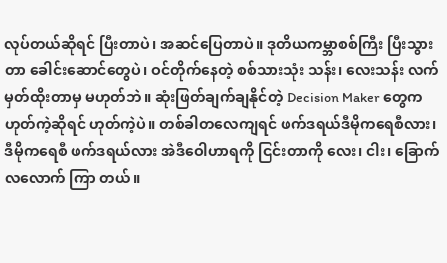လုပ်တယ်ဆိုရင် ပြီးတာပဲ၊ အဆင်ပြေတာပဲ။ ဒုတိယကမ္ဘာစစ်ကြီး ပြီးသွားတာ ခေါင်းဆောင်‌တွေပဲ၊ ဝင်တိုက်နေတဲ့ စစ်သားသုံး သန်း၊ လေးသန်း လက်မှတ်ထိုးတာမှ မဟုတ်ဘဲ။ ဆုံးဖြတ်ချက်ချနိုင်တဲ့ Decision Maker တွေက ဟုတ်ကဲ့ဆိုရင် ဟုတ်ကဲ့ပဲ။ တစ်ခါတလေကျရင် ဖက်ဒရယ်ဒီမိုကရေစီလား၊ ဒီမိုကရေစီ ဖက်ဒရယ်လား အဲဒီဝေါဟာရကို ငြင်းတာကို လေး၊ ငါး၊ ခြောက်လလောက် ကြာ တယ်။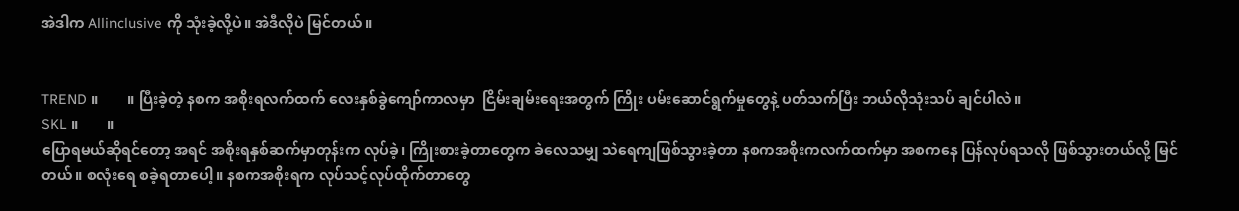အဲဒါက Allinclusive ကို သုံးခဲ့လို့ပဲ။ အဲဒီလိုပဲ မြင်တယ်။


TREND ။        ။ ပြီးခဲ့တဲ့ နစက အစိုးရလက်ထက် လေးနှစ်ခွဲကျော်ကာလမှာ  ငြိမ်းချမ်းရေးအတွက် ကြိုး ပမ်းဆောင်ရွက်မှုတွေနဲ့ ပတ်သက်ပြီး ဘယ်လိုသုံးသပ် ချင်ပါလဲ။
SKL ။        ။
ပြောရမယ်ဆိုရင်တော့ အရင် အစိုးရနှစ်ဆက်မှာတုန်းက လုပ်ခဲ့၊ ကြိုးစားခဲ့တာတွေက ခဲလေသမျှ သဲရေကျဖြစ်သွားခဲ့တာ နစကအစိုးကလက်ထက်မှာ အစကနေ ပြန်လုပ်ရသလို ဖြစ်သွားတယ်လို့ မြင်တယ်။ စလုံးရေ စခဲ့ရတာပေါ့။ နစကအစိုးရက လုပ်သင့်လုပ်ထိုက်တာတွေ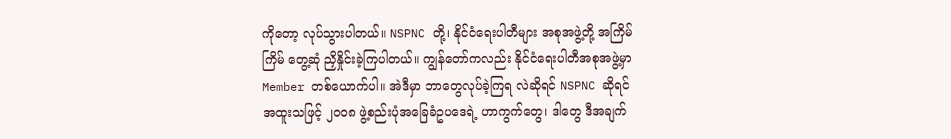ကိုတော့ လုပ်သွားပါတယ်။ NSPNC တို့၊ နိုင်ငံရေးပါတီများ အစုအဖွဲ့တို့ အကြိမ်ကြိမ် တွေ့ဆုံ ညှိနှိုင်းခဲ့ကြပါတယ်။ ကျွန်တော်ကလည်း နိုင်ငံရေးပါတီအစုအဖွဲ့မှာ Member တစ်ယောက်ပါ။ အဲဒီမှာ ဘာတွေလုပ်ခဲ့ကြရ လဲဆိုရင် NSPNC ဆိုရင် အထူးသဖြင့် ၂၀၀၈ ဖွဲ့စည်းပုံအခြေခံဥပဒေရဲ့ ဟာကွက်‌တွေ၊ ဒါတွေ ဒီအချက်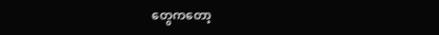တွေကတော့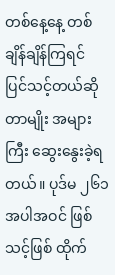တစ်နေ့နေ့ တစ်ချိန်ချိန်ကြရင် ပြင်သင့်တယ်ဆိုတာမျိုး အများကြီး ဆွေးနွေးခဲ့ရတယ်။ ပုဒ်မ ၂၆၁ အပါအဝင် ဖြစ်သင့်ဖြစ် ထိုက်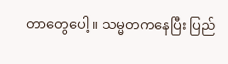တာတွေပေါ့။ သမ္မတကနေပြီး ပြည်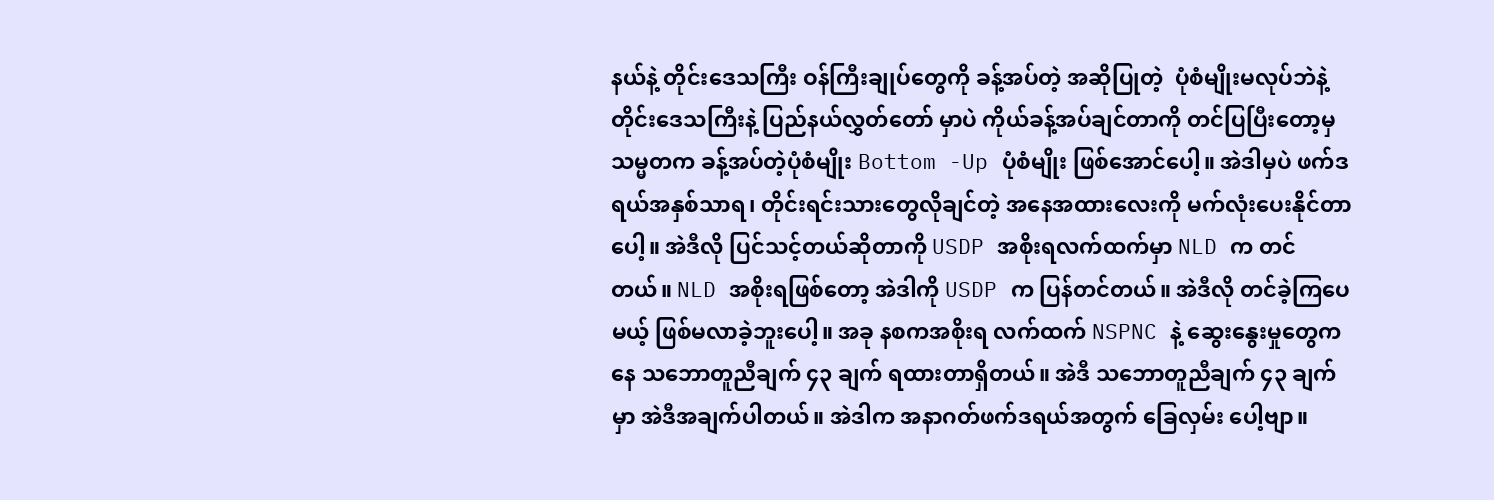နယ်နဲ့ တိုင်းဒေသကြီး ဝန်ကြီးချုပ်တွေကို ခန့်အပ်တဲ့ အဆိုပြုတဲ့  ပုံစံမျိုးမလုပ်ဘဲနဲ့ တိုင်းဒေသကြီးနဲ့ ပြည်နယ်လွှတ်တော် မှာပဲ ကိုယ်ခန့်အပ်ချင်တာကို တင်ပြပြီးတော့မှ သမ္မတက ခန့်အပ်တဲ့ပုံစံမျိုး Bottom -Up ပုံစံမျိုး ဖြစ်အောင်ပေါ့။ အဲဒါမှပဲ ဖက်ဒရယ်အနှစ်သာရ၊ တိုင်းရင်းသားတွေလိုချင်တဲ့ အနေအထားလေးကို မက်လုံးပေးနိုင်တာ ပေါ့။ အဲဒီလို ပြင်သင့်တယ်ဆိုတာကို USDP အစိုးရလက်ထက်မှာ NLD က တင်တယ်။ NLD အစိုးရဖြစ်တော့ အဲဒါကို USDP က ပြန်တင်တယ်။ အဲဒီလို တင်ခဲ့ကြပေမယ့် ဖြစ်မလာခဲ့ဘူးပေါ့။ အခု နစကအစိုးရ လက်ထက် NSPNC နဲ့ ဆွေးနွေးမှုတွေကနေ သဘောတူညီချက် ၄၃ ချက် ရထားတာရှိတယ်။ အဲဒီ သဘောတူညီချက် ၄၃ ချက်မှာ အဲဒီအချက်ပါတယ်။ အဲဒါက အနာဂတ်ဖက်ဒရယ်အတွက် ခြေလှမ်း ပေါ့ဗျာ။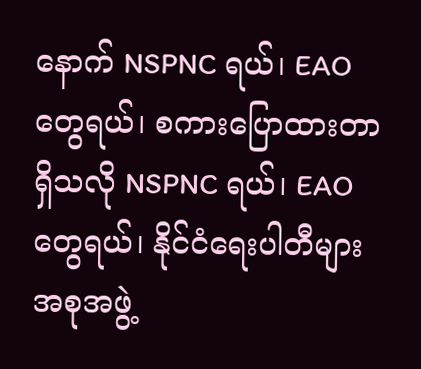နောက် NSPNC ရယ်၊ EAO တွေရယ်၊ စကားပြောထားတာ ရှိသလို NSPNC ရယ်၊ EAO တွေရယ်၊ နိုင်ငံရေးပါတီများအစုအဖွဲ့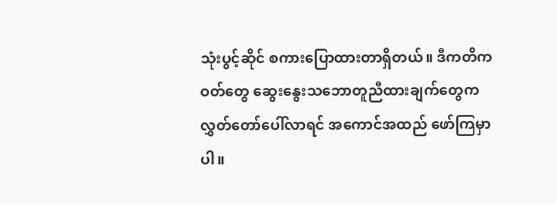သုံးပွင့်ဆိုင် စကားပြောထားတာရှိတယ်။ ဒီကတိကဝတ်‌တွေ ဆွေးနွေးသဘောတူညီထားချက်တွေက လွှတ်တော်ပေါ်လာရင် အကောင်အထည် ဖော်ကြမှာပါ။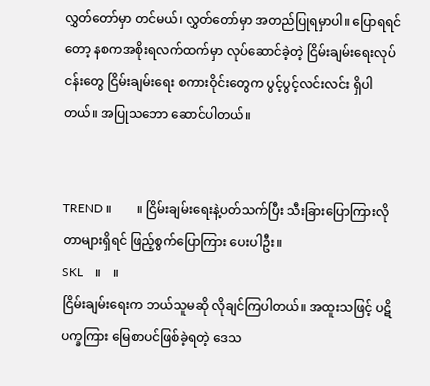လွှတ်တော်မှာ တင်မယ်၊ လွှတ်တော်မှာ အတည်ပြုရမှာပါ။ ပြောရရင်တော့ နစကအစိုးရလက်ထက်မှာ လုပ်ဆောင်ခဲ့တဲ့ ငြိမ်းချမ်းရေးလုပ်ငန်းတွေ ငြိမ်းချမ်းရေး စကားဝိုင်းတွေက ပွင့်ပွင့်လင်းလင်း ရှိပါတယ်။ အပြုသဘော ဆောင်ပါတယ်။


TREND ။        ။ ငြိမ်းချမ်းရေးနဲ့ပတ်သက်ပြီး သီးခြားပြောကြားလိုတာများရှိရင် ဖြည့်စွက်ပြောကြား ပေးပါဦး။
SKL    ။    ။
ငြိမ်းချမ်းရေးက ဘယ်သူမဆို လိုချင်ကြပါတယ်။ အထူးသဖြင့် ပဋိပက္ခကြား မြေစာပင်ဖြစ်ခဲ့ရတဲ့ ဒေသ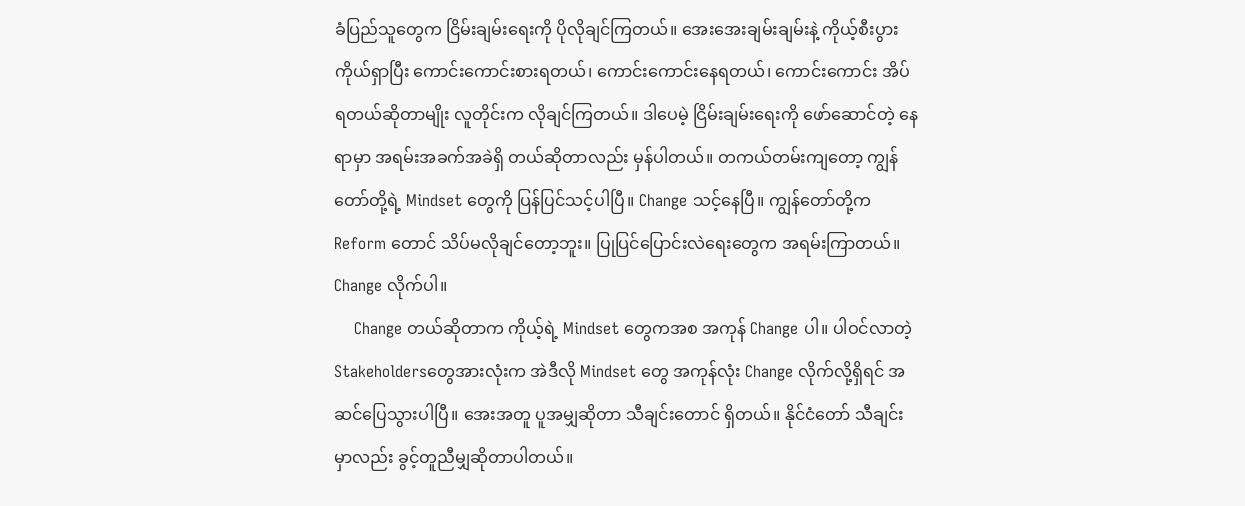ခံပြည်သူတွေက ငြိမ်းချမ်းရေးကို ပိုလိုချင်ကြတယ်။ အေး‌အေးချမ်းချမ်းနဲ့ ကိုယ့်စီးပွား ကိုယ်ရှာပြီး ကောင်းကောင်းစားရတယ်၊ ကောင်းကောင်းနေရတယ်၊ ကောင်းကောင်း အိပ်ရတယ်ဆိုတာမျိုး လူတိုင်းက လိုချင်ကြတယ်။ ဒါပေမဲ့ ငြိမ်းချမ်းရေးကို ဖော်ဆောင်တဲ့ နေရာမှာ အရမ်းအခက်အခဲရှိ တယ်ဆိုတာလည်း မှန်ပါတယ်။ တကယ်တမ်းကျတော့ ကျွန်တော်တို့ရဲ့ Mindset တွေကို ပြန်ပြင်သင့်ပါပြီ။ Change သင့်နေပြီ။ ကျွန်တော်တို့က Reform တောင် သိပ်မလိုချင်တော့ဘူး။ ပြုပြင်ပြောင်းလဲရေးတွေက အရမ်းကြာတယ်။ Change လိုက်ပါ။
    Change တယ်ဆိုတာက ကိုယ့်ရဲ့ Mindset တွေကအစ အကုန် Change ပါ။ ပါဝင်လာတဲ့ Stakeholdersတွေအားလုံးက အဲဒီလို Mindset တွေ အကုန်လုံး Change လိုက်လို့ရှိရင် အဆင်ပြေသွားပါပြီ။ အေးအတူ ပူအမျှဆိုတာ သီချင်းတောင် ရှိတယ်။ နိုင်ငံတော် သီချင်းမှာလည်း ခွင့်တူညီမျှဆိုတာပါတယ်။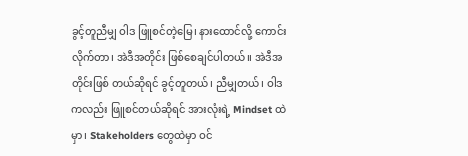ခွင့်တူညီမျှ ဝါဒ ဖြူစင်တဲ့မြေ၊ နားထောင်လို့ ကောင်းလိုက်တာ၊ အဲဒီအတိုင်း ဖြစ်စေချင်ပါတယ်။ အဲဒီအတိုင်းဖြစ် တယ်ဆိုရင် ခွင့်တူတယ်၊ ညီမျှတယ်၊ ဝါဒကလည်း ဖြူစင်တယ်‌ဆိုရင် အားလုံးရဲ့ Mindset ထဲမှာ၊ Stakeholders တွေထဲမှာ ဝင်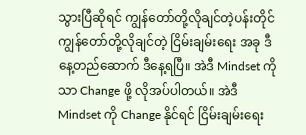သွားပြီဆိုရင် ကျွန်တော်တို့လိုချင်တဲ့ပန်းတိုင် ကျွန်တော်တို့လိုချင်တဲ့ ငြိမ်းချမ်းရေး အခု ဒီနေ့တည်ဆောက် ဒီနေ့ရပြီ။ အဲဒီ Mindset ကိုသာ Change ဖို့ လိုအပ်ပါတယ်။ အဲဒီ Mindset ကို Change နိုင်ရင် ငြိမ်းချမ်းရေး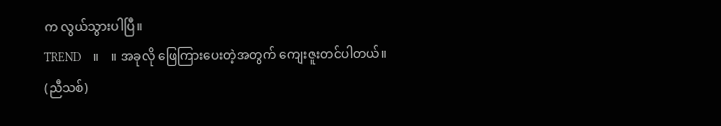က လွယ်သွားပါပြီ။
TREND    ။    ။ အခုလို ဖြေကြားပေးတဲ့အတွက် ကျေးဇူးတင်ပါတယ်။
(ညီသစ်)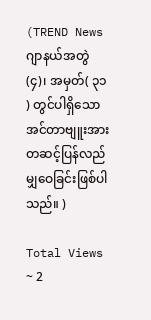(TREND News ဂျာနယ်အတွဲ(၄)၊ အမှတ်( ၃၁ ) တွင်ပါရှိသော အင်တာဗျူးအား တဆင့်ပြန်လည်မျှဝေခြင်းဖြစ်ပါသည်။ )

Total Views ~ 2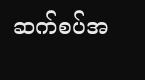ဆက်စပ်အ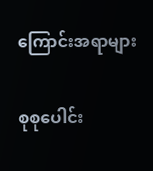ကြောင်းအရာများ

စုစုပေါင်း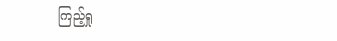ကြည့်ရှု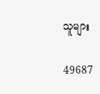သူများ

49687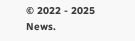© 2022 - 2025 News.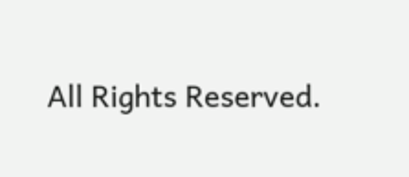All Rights Reserved.